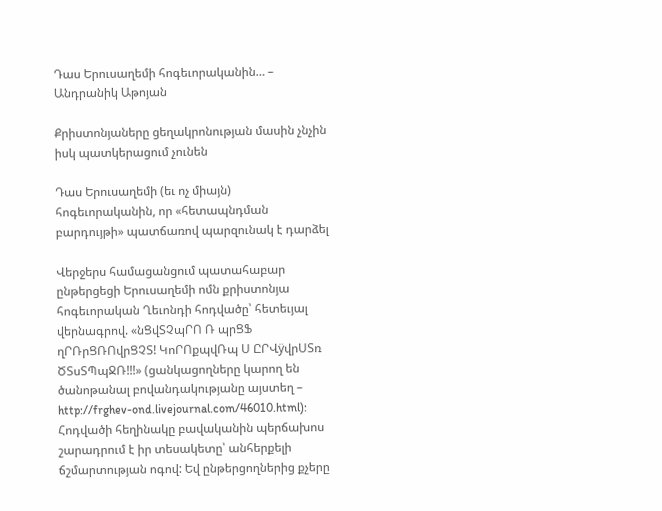Դաս Երուսաղեմի հոգեւորականին… – Անդրանիկ Աթոյան

Քրիստոնյաները ցեղակրոնության մասին չնչին իսկ պատկերացում չունեն

Դաս Երուսաղեմի (եւ ոչ միայն) հոգեւորականին, որ «հետապնդման բարդույթի» պատճառով պարզունակ է դարձել

Վերջերս համացանցում պատահաբար ընթերցեցի Երուսաղեմի ոմն քրիստոնյա հոգեւորական Ղեւոնդի հոդվածը՝ հետեւյալ վերնագրով. «նՑվՏՉպՐՈ Ռ պրՑՖ ղՐՌրՑՌՈվրՑՉՏ! ԿոՐՈքպվՌպ Ս ԸՐՎÿվրՍՏռ ԾՏսՏՊպՋՌ!!!» (ցանկացողները կարող են ծանոթանալ բովանդակությանը այստեղ – http://frghev-ond.livejournal.com/46010.html):
Հոդվածի հեղինակը բավականին պերճախոս շարադրում է իր տեսակետը՝ անհերքելի ճշմարտության ոգով: Եվ ընթերցողներից քչերը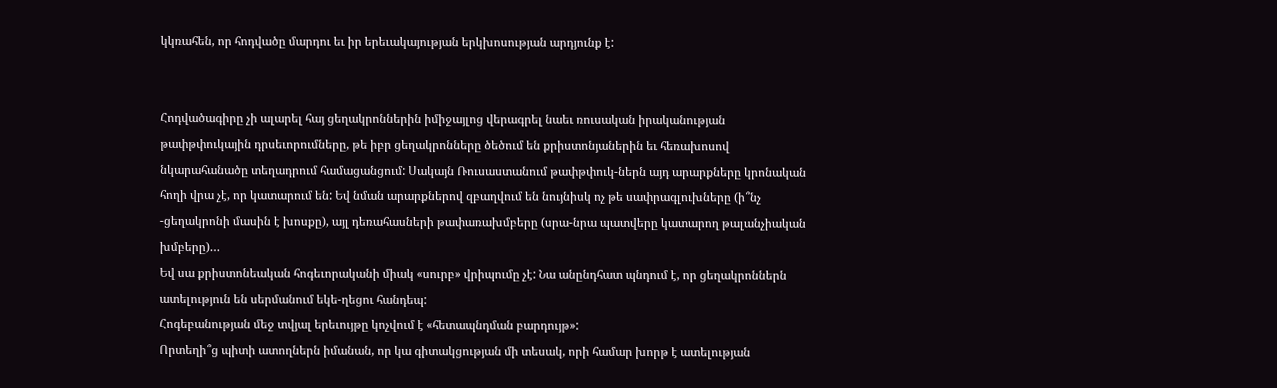կկռահեն, որ հոդվածը մարդու եւ իր երեւակայության երկխոսության արդյունք է:


Հոդվածագիրը չի ալարել հայ ցեղակրոններին իմիջայլոց վերագրել նաեւ ռուսական իրականության թափթփուկային դրսեւորումները, թե իբր ցեղակրոնները ծեծում են քրիստոնյաներին եւ հեռախոսով նկարահանածը տեղադրում համացանցում: Սակայն Ռուսաստանում թափթփուկ-ներն այդ արարքները կրոնական հողի վրա չէ, որ կատարում են: Եվ նման արարքներով զբաղվում են նույնիսկ ոչ թե սափրագլուխները (ի՞նչ -ցեղակրոնի մասին է խոսքը), այլ դեռահասների թափառախմբերը (սրա-նրա պատվերը կատարող թալանչիական խմբերը)…
Եվ սա քրիստոնեական հոգեւորականի միակ «սուրբ» վրիպումը չէ: Նա անընդհատ պնդում է, որ ցեղակրոններն ատելություն են սերմանում եկե-ղեցու հանդեպ:
Հոգեբանության մեջ տվյալ երեւույթը կոչվում է «հետապնդման բարդույթ»:
Որտեղի՞ց պիտի ատողներն իմանան, որ կա գիտակցության մի տեսակ, որի համար խորթ է ատելության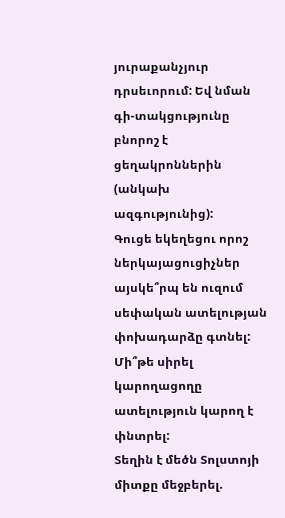յուրաքանչյուր դրսեւորում: Եվ նման գի-տակցությունը բնորոշ է ցեղակրոններին (անկախ ազգությունից):
Գուցե եկեղեցու որոշ ներկայացուցիչներ այսկե՞րպ են ուզում սեփական ատելության փոխադարձը գտնել:
Մի՞թե սիրել կարողացողը ատելություն կարող է փնտրել:
Տեղին է մեծն Տոլստոյի միտքը մեջբերել.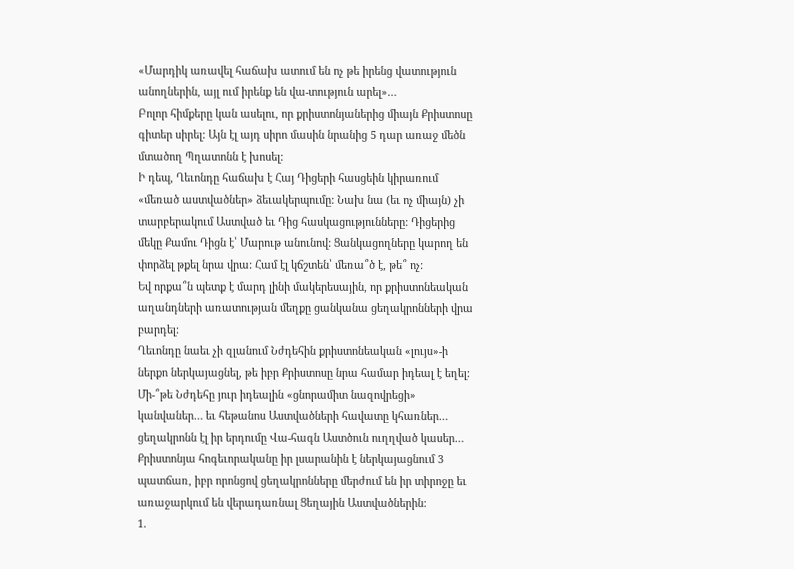«Մարդիկ առավել հաճախ ատում են ոչ թե իրենց վատություն անողներին, այլ ում իրենք են վա-տություն արել»…
Բոլոր հիմքերը կան ասելու, որ քրիստոնյաներից միայն Քրիստոսը գիտեր սիրել: Այն էլ այդ սիրո մասին նրանից 5 դար առաջ մեծն մտածող Պղատոնն է խոսել:
Ի դեպ, Ղեւոնդը հաճախ է Հայ Դիցերի հասցեին կիրառում «մեռած աստվածներ» ձեւակերպումը: Նախ նա (եւ ոչ միայն) չի տարբերակում Աստված եւ Դից հասկացությունները: Դիցերից մեկը Քամու Դիցն է՝ Մարութ անունով: Ցանկացողները կարող են փորձել թքել նրա վրա: Համ էլ կճշտեն՝ մեռա՞ծ է, թե՞ ոչ:
Եվ որքա՞ն պետք է մարդ լինի մակերեսային, որ քրիստոնեական աղանդների առատության մեղքը ցանկանա ցեղակրոնների վրա բարդել:
Ղեւոնդը նաեւ չի զլանում Նժդեհին քրիստոնեական «լույս»-ի ներքո ներկայացնել, թե իբր Քրիստոսը նրա համար իդեալ է եղել: Մի-՞թե Նժդեհը յուր իդեալին «ցնորամիտ նազովրեցի» կանվաներ… եւ հեթանոս Աստվածների հավատը կհառներ… ցեղակրոնն էլ իր երդումը Վա-հագն Աստծուն ուղղված կասեր…
Քրիստոնյա հոգեւորականը իր լսարանին է ներկայացնում 3 պատճառ, իբր որոնցով ցեղակրոնները մերժում են իր տիրոջը եւ առաջարկում են վերադառնալ Ցեղային Աստվածներին:
1.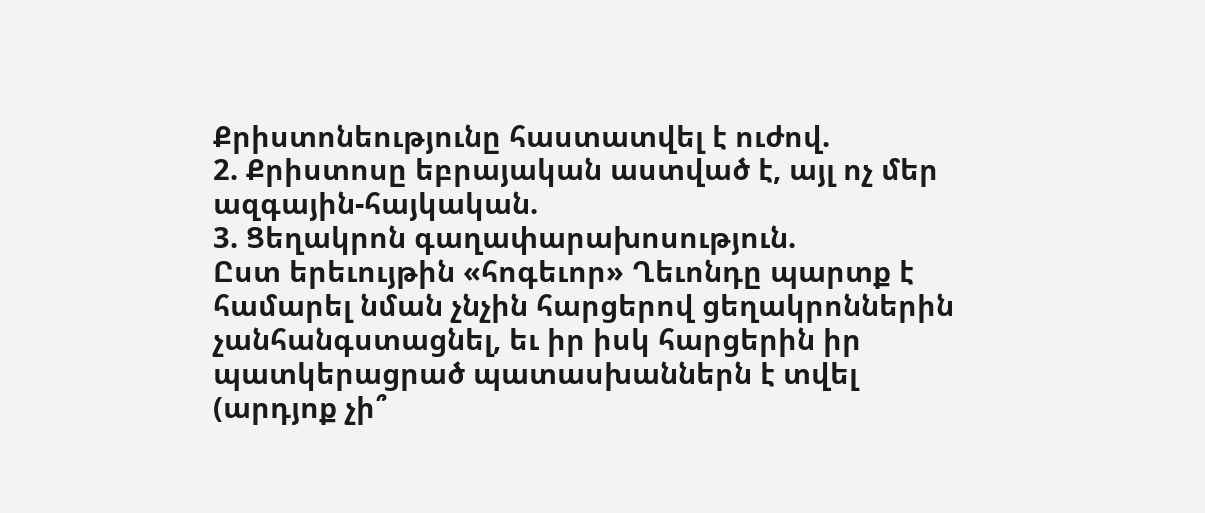Քրիստոնեությունը հաստատվել է ուժով.
2. Քրիստոսը եբրայական աստված է, այլ ոչ մեր ազգային-հայկական.
3. Ցեղակրոն գաղափարախոսություն.
Ըստ երեւույթին «հոգեւոր» Ղեւոնդը պարտք է համարել նման չնչին հարցերով ցեղակրոններին չանհանգստացնել, եւ իր իսկ հարցերին իր պատկերացրած պատասխաններն է տվել (արդյոք չի՞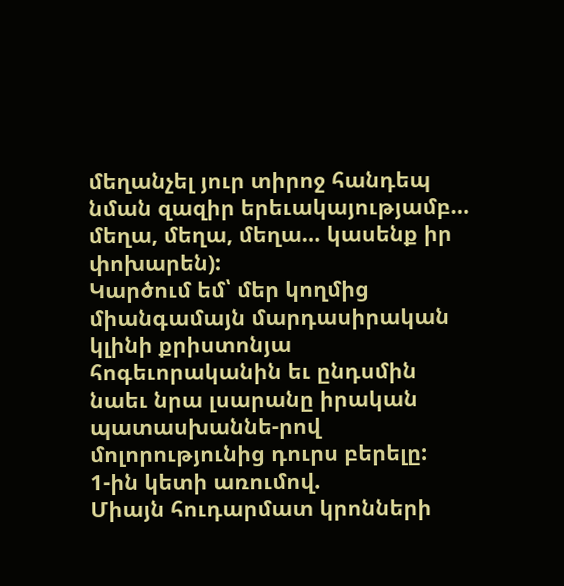մեղանչել յուր տիրոջ հանդեպ նման զազիր երեւակայությամբ… մեղա, մեղա, մեղա… կասենք իր փոխարեն):
Կարծում եմ՝ մեր կողմից միանգամայն մարդասիրական կլինի քրիստոնյա հոգեւորականին եւ ընդսմին նաեւ նրա լսարանը իրական պատասխաննե-րով մոլորությունից դուրս բերելը:
1-ին կետի առումով.
Միայն հուդարմատ կրոնների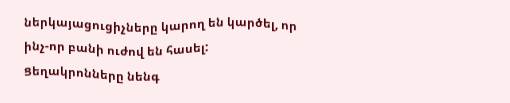ներկայացուցիչները կարող են կարծել, որ ինչ-որ բանի ուժով են հասել:
Ցեղակրոնները նենգ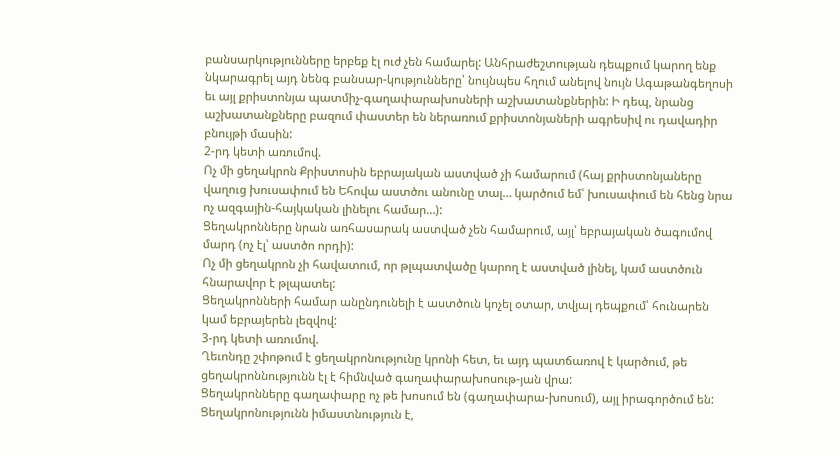բանսարկությունները երբեք էլ ուժ չեն համարել: Անհրաժեշտության դեպքում կարող ենք նկարագրել այդ նենգ բանսար-կությունները՝ նույնպես հղում անելով նույն Ագաթանգեղոսի եւ այլ քրիստոնյա պատմիչ-գաղափարախոսների աշխատանքներին: Ի դեպ, նրանց աշխատանքները բազում փաստեր են ներառում քրիստոնյաների ագրեսիվ ու դավադիր բնույթի մասին:
2-րդ կետի առումով.
Ոչ մի ցեղակրոն Քրիստոսին եբրայական աստված չի համարում (հայ քրիստոնյաները վաղուց խուսափում են Եհովա աստծու անունը տալ… կարծում եմ՝ խուսափում են հենց նրա ոչ ազգային-հայկական լինելու համար…):
Ցեղակրոնները նրան առհասարակ աստված չեն համարում, այլ՝ եբրայական ծագումով մարդ (ոչ էլ՝ աստծո որդի):
Ոչ մի ցեղակրոն չի հավատում, որ թլպատվածը կարող է աստված լինել, կամ աստծուն հնարավոր է թլպատել:
Ցեղակրոնների համար անընդունելի է աստծուն կոչել օտար, տվյալ դեպքում՝ հունարեն կամ եբրայերեն լեզվով:
3-րդ կետի առումով.
Ղեւոնդը շփոթում է ցեղակրոնությունը կրոնի հետ, եւ այդ պատճառով է կարծում, թե ցեղակրոննությունն էլ է հիմնված գաղափարախոսութ-յան վրա:
Ցեղակրոնները գաղափարը ոչ թե խոսում են (գաղափարա-խոսում), այլ իրագործում են: Ցեղակրոնությունն իմաստնություն է,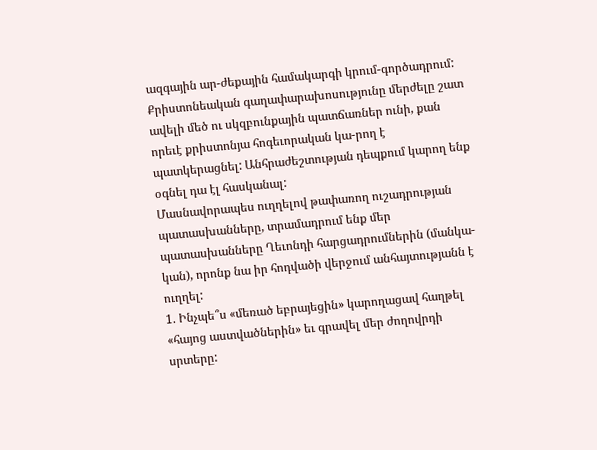ազգային ար-ժեքային համակարգի կրում-գործադրում:
Քրիստոնեական գաղափարախոսությունը մերժելը շատ ավելի մեծ ու սկզբունքային պատճառներ ունի, քան որեւէ քրիստոնյա հոգեւորական կա-րող է պատկերացնել: Անհրաժեշտության դեպքում կարող ենք օգնել դա էլ հասկանալ:
Մասնավորապես ուղղելով թափառող ուշադրության պատասխանները, տրամադրում ենք մեր պատասխանները Ղեւոնդի հարցադրումներին (մանկա-կան), որոնք նա իր հոդվածի վերջում անհայտությանն է ուղղել:
1. Ինչպե՞ս «մեռած եբրայեցին» կարողացավ հաղթել «հայոց աստվածներին» եւ գրավել մեր ժողովրդի սրտերը: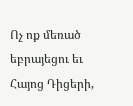Ոչ ոք մեռած եբրայեցու եւ Հայոց Դիցերի,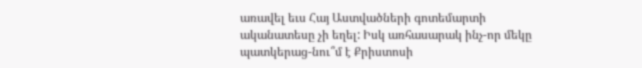առավել եւս Հայ Աստվածների գոտեմարտի ականատեսը չի եղել: Իսկ առհասարակ ինչ-որ մեկը պատկերաց-նու՞մ է Քրիստոսի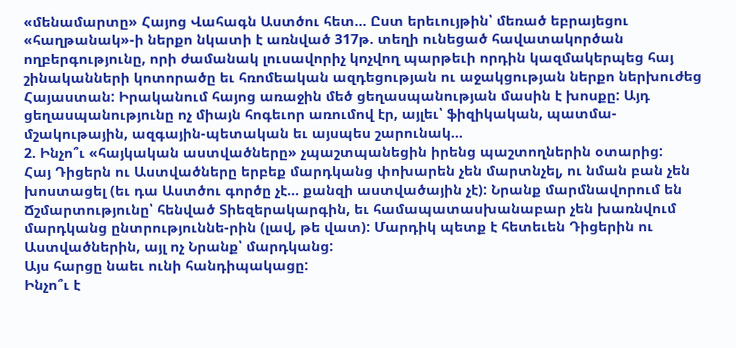«մենամարտը» Հայոց Վահագն Աստծու հետ… Ըստ երեւույթին՝ մեռած եբրայեցու «հաղթանակ»-ի ներքո նկատի է առնված 317թ. տեղի ունեցած հավատակործան ողբերգությունը, որի ժամանակ լուսավորիչ կոչվող պարթեւի որդին կազմակերպեց հայ շինականների կոտորածը եւ հռոմեական ազդեցության ու աջակցության ներքո ներխուժեց Հայաստան: Իրականում հայոց առաջին մեծ ցեղասպանության մասին է խոսքը: Այդ ցեղասպանությունը ոչ միայն հոգեւոր առումով էր, այլեւ՝ ֆիզիկական, պատմա-մշակութային, ազգային-պետական եւ այսպես շարունակ…
2. Ինչո՞ւ «հայկական աստվածները» չպաշտպանեցին իրենց պաշտողներին օտարից:
Հայ Դիցերն ու Աստվածները երբեք մարդկանց փոխարեն չեն մարտնչել, ու նման բան չեն խոստացել (եւ դա Աստծու գործը չէ… քանզի աստվածային չէ): Նրանք մարմնավորում են Ճշմարտությունը՝ հենված Տիեզերակարգին, եւ համապատասխանաբար չեն խառնվում մարդկանց ընտրություննե-րին (լավ, թե վատ): Մարդիկ պետք է հետեւեն Դիցերին ու Աստվածներին, այլ ոչ Նրանք՝ մարդկանց:
Այս հարցը նաեւ ունի հանդիպակացը:
Ինչո՞ւ է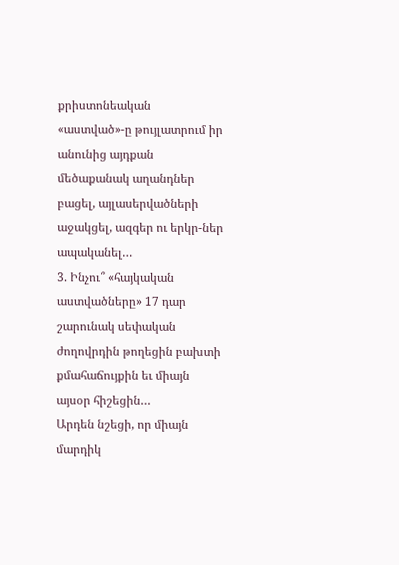քրիստոնեական «աստված»-ը թույլատրում իր անունից այդքան մեծաքանակ աղանդներ բացել, այլասերվածների աջակցել, ազգեր ու երկր-ներ ապականել…
3. Ինչու՞ «հայկական աստվածները» 17 դար շարունակ սեփական ժողովրդին թողեցին բախտի քմահաճույքին եւ միայն այսօր հիշեցին…
Արդեն նշեցի, որ միայն մարդիկ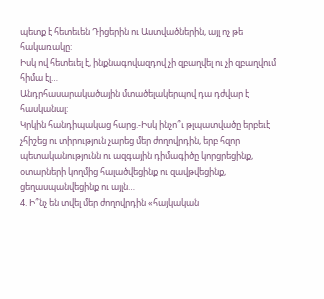պետք է հետեւեն Դիցերին ու Աստվածներին, այլ ոչ թե հակառակը:
Իսկ ով հետեւել է, ինքնագովազդով չի զբաղվել ու չի զբաղվում հիմա էլ…
Անդրհասարակածային մտածելակերպով դա դժվար է հասկանալ:
Կրկին հանդիպակաց հարց.-Իսկ ինչո՞ւ թլպատվածը երբեւէ չհիշեց ու տիրություն չարեց մեր ժողովրդին, երբ հզոր պետականությունն ու ազգային դիմագիծը կորցրեցինք, օտարների կողմից հալածվեցինք ու զավթվեցինք, ցեղասպանվեցինք ու այլն…
4. Ի՞նչ են տվել մեր ժողովրդին «հայկական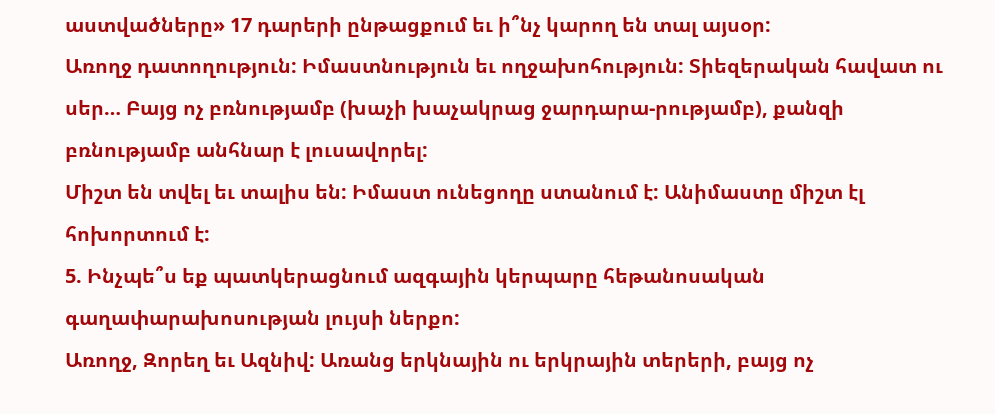աստվածները» 17 դարերի ընթացքում եւ ի՞նչ կարող են տալ այսօր:
Առողջ դատողություն: Իմաստնություն եւ ողջախոհություն: Տիեզերական հավատ ու սեր… Բայց ոչ բռնությամբ (խաչի խաչակրաց ջարդարա-րությամբ), քանզի բռնությամբ անհնար է լուսավորել:
Միշտ են տվել եւ տալիս են: Իմաստ ունեցողը ստանում է: Անիմաստը միշտ էլ հոխորտում է:
5. Ինչպե՞ս եք պատկերացնում ազգային կերպարը հեթանոսական գաղափարախոսության լույսի ներքո:
Առողջ, Զորեղ եւ Ազնիվ: Առանց երկնային ու երկրային տերերի, բայց ոչ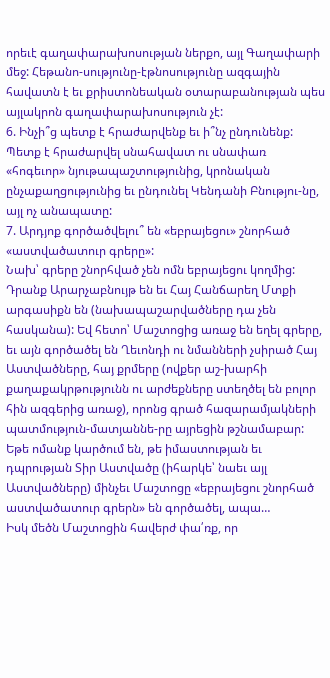որեւէ գաղափարախոսության ներքո, այլ Գաղափարի մեջ: Հեթանո-սությունը-էթնոսությունը ազգային հավատն է եւ քրիստոնեական օտարաբանության պես այլակրոն գաղափարախոսություն չէ:
6. Ինչի՞ց պետք է հրաժարվենք եւ ի՞նչ ընդունենք:
Պետք է հրաժարվել սնահավատ ու սնափառ «հոգեւոր» նյութապաշտությունից, կրոնական ընչաքաղցությունից եւ ընդունել Կենդանի Բնությու-նը, այլ ոչ անապատը:
7. Արդյոք գործածվելու՞ են «եբրայեցու» շնորհած «աստվածատուր գրերը»:
Նախ՝ գրերը շնորհված չեն ոմն եբրայեցու կողմից: Դրանք Արարչաբնույթ են եւ Հայ Հանճարեղ Մտքի արգասիքն են (նախապաշարվածները դա չեն հասկանա): Եվ հետո՝ Մաշտոցից առաջ են եղել գրերը, եւ այն գործածել են Ղեւոնդի ու նմանների չսիրած Հայ Աստվածները, հայ քրմերը (ովքեր աշ-խարհի քաղաքակրթությունն ու արժեքները ստեղծել են բոլոր հին ազգերից առաջ), որոնց գրած հազարամյակների պատմություն-մատյաննե-րը այրեցին թշնամաբար: Եթե ոմանք կարծում են, թե իմաստության եւ դպրության Տիր Աստվածը (իհարկե՝ նաեւ այլ Աստվածները) մինչեւ Մաշտոցը «եբրայեցու շնորհած աստվածատուր գրերն» են գործածել, ապա…
Իսկ մեծն Մաշտոցին հավերժ փա՛ռք, որ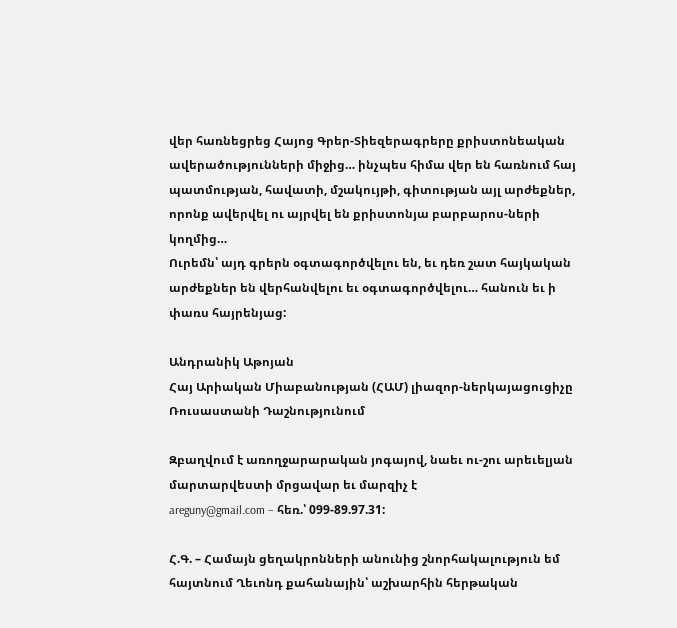վեր հառնեցրեց Հայոց Գրեր-Տիեզերագրերը քրիստոնեական ավերածությունների միջից… ինչպես հիմա վեր են հառնում հայ պատմության, հավատի, մշակույթի, գիտության այլ արժեքներ, որոնք ավերվել ու այրվել են քրիստոնյա բարբարոս-ների կողմից…
Ուրեմն՝ այդ գրերն օգտագործվելու են, եւ դեռ շատ հայկական արժեքներ են վերհանվելու եւ օգտագործվելու… հանուն եւ ի փառս հայրենյաց:

Անդրանիկ Աթոյան
Հայ Արիական Միաբանության (ՀԱՄ) լիազոր-ներկայացուցիչը
Ռուսաստանի Դաշնությունում

Զբաղվում է առողջարարական յոգայով, նաեւ ու-շու արեւելյան մարտարվեստի մրցավար եւ մարզիչ է
areguny@gmail.com – հեռ.՝ 099-89.97.31:

Հ.Գ. – Համայն ցեղակրոնների անունից շնորհակալություն եմ հայտնում Ղեւոնդ քահանային՝ աշխարհին հերթական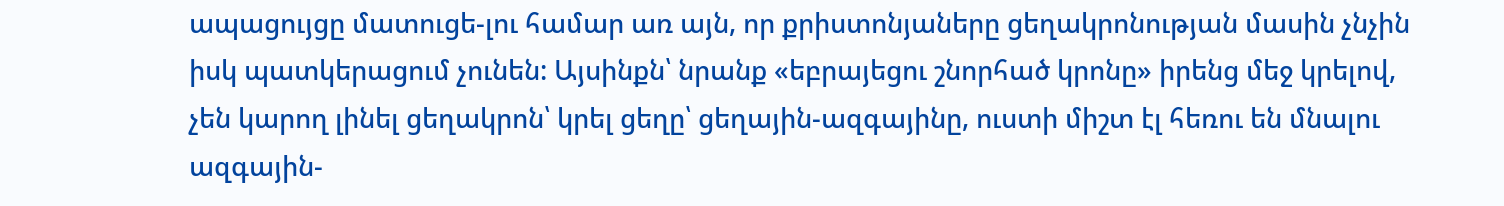ապացույցը մատուցե-լու համար առ այն, որ քրիստոնյաները ցեղակրոնության մասին չնչին իսկ պատկերացում չունեն: Այսինքն՝ նրանք «եբրայեցու շնորհած կրոնը» իրենց մեջ կրելով, չեն կարող լինել ցեղակրոն՝ կրել ցեղը՝ ցեղային-ազգայինը, ուստի միշտ էլ հեռու են մնալու ազգային-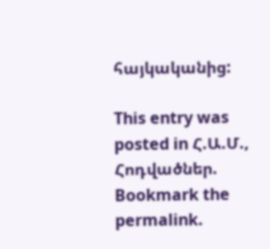հայկականից:

This entry was posted in Հ.Ա.Մ., Հոդվածներ. Bookmark the permalink.